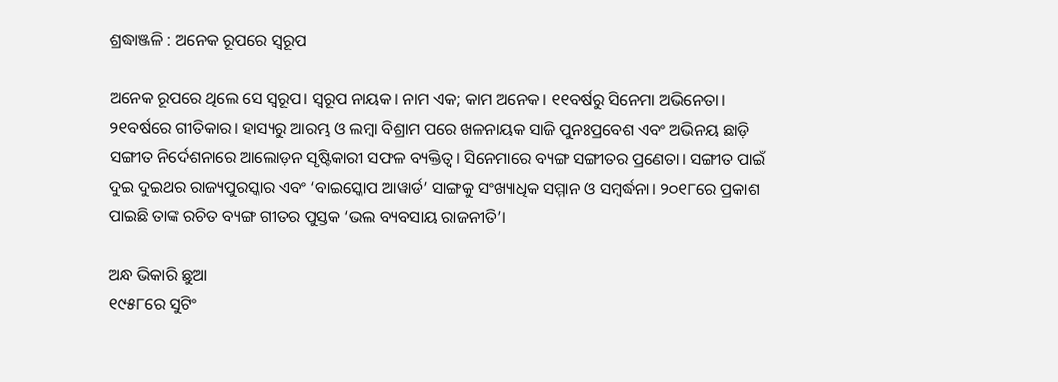ଶ୍ରଦ୍ଧାଞ୍ଜଳି : ଅନେକ ରୂପରେ ସ୍ୱରୂପ

ଅନେକ ରୂପରେ ଥିଲେ ସେ ସ୍ୱରୂପ। ସ୍ୱରୂପ ନାୟକ। ନାମ ଏକ; କାମ ଅନେକ। ୧୧ବର୍ଷରୁ ସିନେମା ଅଭିନେତା। ୨୧ବର୍ଷରେ ଗୀତିକାର। ହାସ୍ୟରୁ ଆରମ୍ଭ ଓ ଲମ୍ବା ବିଶ୍ରାମ ପରେ ଖଳନାୟକ ସାଜି ପୁନଃପ୍ରବେଶ ଏବଂ ଅଭିନୟ ଛାଡ଼ି ସଙ୍ଗୀତ ନିର୍ଦେଶନାରେ ଆଲୋଡ଼ନ ସୃଷ୍ଟିକାରୀ ସଫଳ ବ୍ୟକ୍ତିତ୍ୱ। ସିନେମାରେ ବ୍ୟଙ୍ଗ ସଙ୍ଗୀତର ପ୍ରଣେତା। ସଙ୍ଗୀତ ପାଇଁ ଦୁଇ ଦୁଇଥର ରାଜ୍ୟପୁରସ୍କାର ଏବଂ ‘ବାଇସ୍କୋପ ଆୱାର୍ଡ’ ସାଙ୍ଗକୁ ସଂଖ୍ୟାଧିକ ସମ୍ମାନ ଓ ସମ୍ବର୍ଦ୍ଧନା। ୨୦୧୮ରେ ପ୍ରକାଶ ପାଇଛି ତାଙ୍କ ରଚିତ ବ୍ୟଙ୍ଗ ଗୀତର ପୁସ୍ତକ ‘ଭଲ ବ୍ୟବସାୟ ରାଜନୀତି’।

ଅନ୍ଧ ଭିକାରି ଛୁଆ
୧୯୫୮ରେ ସୁଟିଂ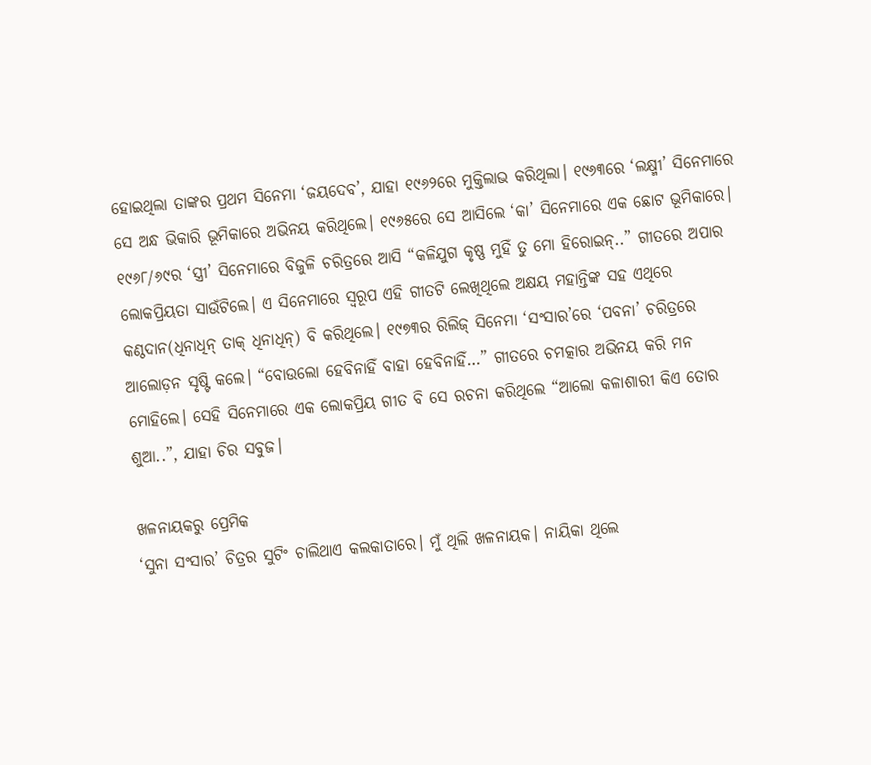ହୋଇଥିଲା ତାଙ୍କର ପ୍ରଥମ ସିନେମା ‘ଜୟଦେବ’, ଯାହା ୧୯୬୨ରେ ମୁକ୍ତିଲାଭ କରିଥିଲା। ୧୯୬୩ରେ ‘ଲକ୍ଷ୍ମୀ’ ସିନେମାରେ ସେ ଅନ୍ଧ ଭିକାରି ଭୂମିକାରେ ଅଭିନୟ କରିଥିଲେ। ୧୯୬୫ରେ ସେ ଆସିଲେ ‘କା’ ସିନେମାରେ ଏକ ଛୋଟ ଭୂମିକାରେ। ୧୯୬୮/୬୯ର ‘ସ୍ତ୍ରୀ’ ସିନେମାରେ ବିଜୁଳି ଚରିତ୍ରରେ ଆସି “କଳିଯୁଗ କୃଷ୍ଣ ମୁହିଁ ତୁ ମୋ ହିରୋଇନ୍‌‌..” ଗୀତରେ ଅପାର ଲୋକପ୍ରିୟତା ସାଉଁଟିଲେ। ଏ ସିନେମାରେ ସ୍ୱରୂପ ଏହି ଗୀତଟି ଲେଖିଥିଲେ ଅକ୍ଷୟ ମହାନ୍ତିଙ୍କ ସହ ଏଥିରେ କଣ୍ଠଦାନ(ଧିନାଧିନ୍‌‌ ତାକ୍‌‌ ଧିନାଧିନ୍‌‌) ବି କରିଥିଲେ। ୧୯୭୩ର ରିଲିଜ୍‌‌ ସିନେମା ‘ସଂସାର’ରେ ‘ପବନା’ ଚରିତ୍ରରେ ଆଲୋଡ଼ନ ସୃଷ୍ଟି କଲେ। “ବୋଉଲୋ ହେବିନାହିଁ ବାହା ହେବିନାହିଁ…” ଗୀତରେ ଚମତ୍କାର ଅଭିନୟ କରି ମନ ମୋହିଲେ। ସେହି ସିନେମାରେ ଏକ ଲୋକପ୍ରିୟ ଗୀତ ବି ସେ ରଚନା କରିଥିଲେ “ଆଲୋ କଳାଶାରୀ କିଏ ତୋର ଶୁଆ..”, ଯାହା ଚିର ସବୁଜ।

ଖଳନାୟକରୁ ପ୍ରେମିକ
‘ସୁନା ସଂସାର’ ଚିତ୍ରର ସୁଟିଂ ଚାଲିଥାଏ କଲକାତାରେ। ମୁଁ ଥିଲି ଖଳନାୟକ। ନାୟିକା ଥିଲେ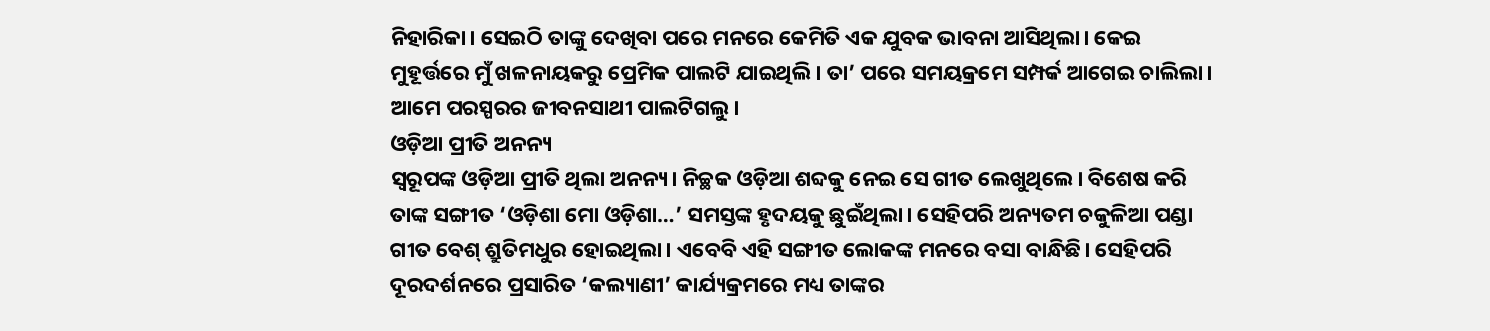ନିହାରିକା। ସେଇଠି ତାଙ୍କୁ ଦେଖିବା ପରେ ମନରେ କେମିତି ଏକ ଯୁବକ ଭାବନା ଆସିଥିଲା। କେଇ ମୁହୂର୍ତ୍ତରେ ମୁଁ ଖଳନାୟକରୁ ପ୍ରେମିକ ପାଲଟି ଯାଇଥିଲି। ତା’ ପରେ ସମୟକ୍ରମେ ସମ୍ପର୍କ ଆଗେଇ ଚାଲିଲା। ଆମେ ପରସ୍ପରର ଜୀବନସାଥୀ ପାଲଟିଗଲୁ।
ଓଡ଼ିଆ ପ୍ରୀତି ଅନନ୍ୟ
ସ୍ବରୂପଙ୍କ ଓଡ଼ିଆ ପ୍ରୀତି ଥିଲା ଅନନ୍ୟ। ନିଚ୍ଛକ ଓଡ଼ିଆ ଶବ୍ଦକୁ ନେଇ ସେ ଗୀତ ଲେଖୁଥିଲେ। ବିଶେଷ କରି ତାଙ୍କ ସଙ୍ଗୀତ ‘ଓଡ଼ିଶା ମୋ ଓଡ଼ିଶା…’ ସମସ୍ତଙ୍କ ହୃଦୟକୁ ଛୁଇଁଥିଲା। ସେହିପରି ଅନ୍ୟତମ ଚକୁଳିଆ ପଣ୍ଡା ଗୀତ ବେଶ୍‌ ଶ୍ରୁତିମଧୁର ହୋଇଥିଲା। ଏବେବି ଏହି ସଙ୍ଗୀତ ଲୋକଙ୍କ ମନରେ ବସା ବାନ୍ଧିଛି। ସେହିପରି ଦୂରଦର୍ଶନରେ ପ୍ରସାରିତ ‘କଲ୍ୟାଣୀ’ କାର୍ଯ୍ୟକ୍ରମରେ ମଧ୍ୟ ତାଙ୍କର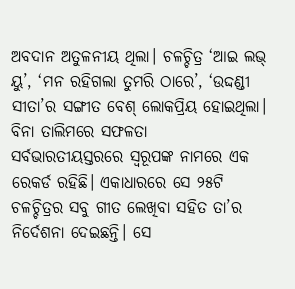ଅବଦାନ ଅତୁଳନୀୟ ଥିଲା। ଚଳଚ୍ଚିତ୍ର ‘ଆଇ ଲଭ୍‌ ୟୁ’, ‘ମନ ରହିଗଲା ତୁମରି ଠାରେ’, ‘ଉଦ୍ଦଣ୍ଡୀ ସୀତା’ର ସଙ୍ଗୀତ ବେଶ୍‌ ଲୋକପ୍ରିୟ ହୋଇଥିଲା।
ବିନା ତାଲିମରେ ସଫଳତା
ସର୍ବଭାରତୀୟସ୍ତରରେ ସ୍ବରୂପଙ୍କ ନାମରେ ଏକ ରେକର୍ଡ ରହିଛି। ଏକାଧାରରେ ସେ ୨୫ଟି ଚଳଚ୍ଚିତ୍ରର ସବୁ ଗୀତ ଲେଖିବା ସହିତ ତା’ର ନିର୍ଦେଶନା ଦେଇଛନ୍ତି। ସେ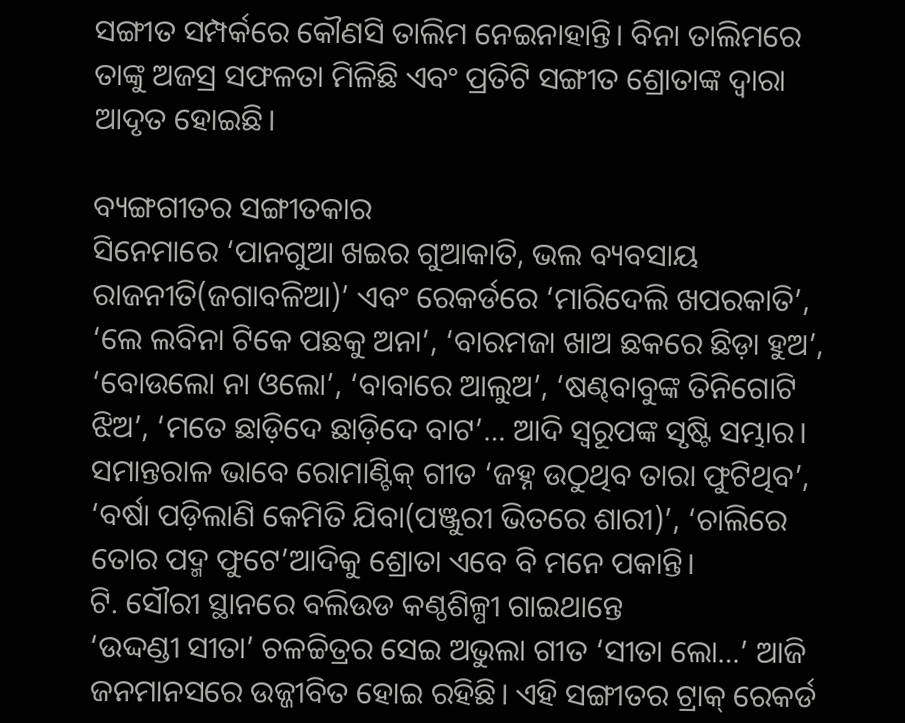ସଙ୍ଗୀତ ସମ୍ପର୍କରେ କୌଣସି ତାଲିମ ନେଇନାହାନ୍ତି। ବିନା ତାଲିମରେ ତାଙ୍କୁ ଅଜସ୍ର ସଫଳତା ମିଳିଛି ଏବଂ ପ୍ରତିଟି ସଙ୍ଗୀତ ଶ୍ରୋତାଙ୍କ ଦ୍ବାରା ଆଦୃତ ହୋଇଛି।

ବ୍ୟଙ୍ଗଗୀତର ସଙ୍ଗୀତକାର
ସିନେମାରେ ‘ପାନଗୁଆ ଖଇର ଗୁଆକାତି, ଭଲ ବ୍ୟବସାୟ ରାଜନୀତି(ଜଗାବଳିଆ)’ ଏବଂ ରେକର୍ଡରେ ‘ମାରିଦେଲି ଖପରକାତି’, ‘ଲେ ଲବିନା ଟିକେ ପଛକୁ ଅନା’, ‘ବାରମଜା ଖାଅ ଛକରେ ଛିଡ଼ା ହୁଅ’, ‘ବୋଉଲୋ ନା ଓଲୋ’, ‘ବାବାରେ ଆଲୁଅ’, ‘ଷଣ୍ଢବାବୁଙ୍କ ତିନିଗୋଟି ଝିଅ’, ‘ମତେ ଛାଡ଼ିଦେ ଛାଡ଼ିଦେ ବାଟ’… ଆଦି ସ୍ୱରୂପଙ୍କ ସୃଷ୍ଟି ସମ୍ଭାର। ସମାନ୍ତରାଳ ଭାବେ ରୋମାଣ୍ଟିକ୍‌‌ ଗୀତ ‘ଜହ୍ନ ଉଠୁଥିବ ତାରା ଫୁଟିଥିବ’, ‘ବର୍ଷା ପଡ଼ିଲାଣି କେମିତି ଯିବା(ପଞ୍ଜୁରୀ ଭିତରେ ଶାରୀ)’, ‘ଚାଲିରେ ତୋର ପଦ୍ମ ଫୁଟେ’ଆଦିକୁ ଶ୍ରୋତା ଏବେ ବି ମନେ ପକାନ୍ତି।
ଟି. ସୌରୀ ସ୍ଥାନରେ ବଲିଉଡ କଣ୍ଠଶିଳ୍ପୀ ଗାଇଥାନ୍ତେ
‘ଉଦ୍ଦଣ୍ଡୀ ସୀତା’ ଚଳଚ୍ଚିତ୍ରର ସେଇ ଅଭୁଲା ଗୀତ ‘ସୀତା ଲୋ…’ ଆଜି ଜନମାନସରେ ଉଜ୍ଜୀବିତ ହୋଇ ରହିଛି। ଏହି ସଙ୍ଗୀତର ଟ୍ରାକ୍‌ ରେକର୍ଡ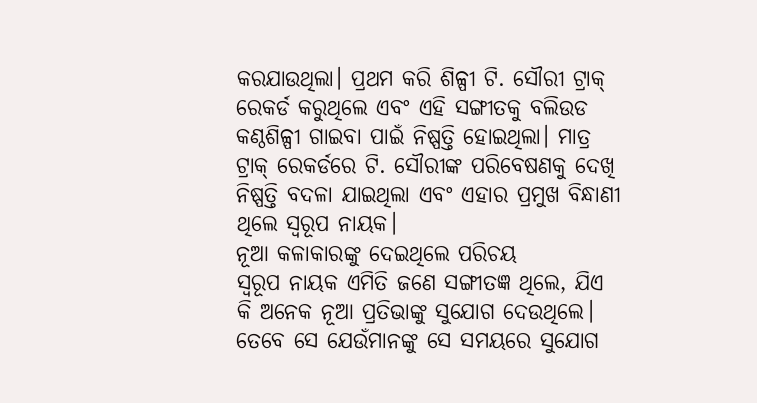କରଯାଉଥିଲା। ପ୍ରଥମ କରି ଶିଳ୍ପୀ ଟି. ସୌରୀ ଟ୍ରାକ୍‌ ରେକର୍ଡ କରୁଥିଲେ ଏବଂ ଏହି ସଙ୍ଗୀତକୁ ବଲିଉଡ କଣ୍ଠଶିଳ୍ପୀ ଗାଇବା ପାଇଁ ନିଷ୍ପତ୍ତି ହୋଇଥିଲା। ମାତ୍ର ଟ୍ରାକ୍‌ ରେକର୍ଡରେ ଟି. ସୌରୀଙ୍କ ପରିବେଷଣକୁ ଦେଖି ନିଷ୍ପତ୍ତି ବଦଳା ଯାଇଥିଲା ଏବଂ ଏହାର ପ୍ରମୁଖ ବିନ୍ଧାଣୀ ଥିଲେ ସ୍ବରୂପ ନାୟକ।
ନୂଆ କଳାକାରଙ୍କୁ ଦେଇଥିଲେ ପରିଚୟ
ସ୍ବରୂପ ନାୟକ ଏମିତି ଜଣେ ସଙ୍ଗୀତଜ୍ଞ ଥିଲେ, ଯିଏ କି ଅନେକ ନୂଆ ପ୍ରତିଭାଙ୍କୁ ସୁଯୋଗ ଦେଉଥିଲେ। ତେବେ ସେ ଯେଉଁମାନଙ୍କୁ ସେ ସମୟରେ ସୁଯୋଗ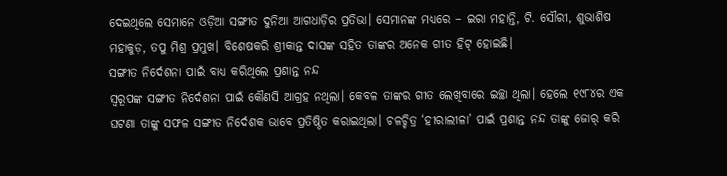ଦେଇଥିଲେ ସେମାନେ ଓଡ଼ିଆ ସଙ୍ଗୀତ ଦୁନିଆ ଆଗଧାଡ଼ିର ପ୍ରତିଭା। ସେମାନଙ୍କ ମଧ୍ୟରେ – ଇରା ମହାନ୍ତି, ଟି. ସୌରୀ, ଶୁଭାଶିଷ ମହାକୁଡ଼, ତପୁ ମିଶ୍ର ପ୍ରମୁଖ। ବିଶେଷକରି ଶ୍ରୀକାନ୍ତ ଦାସଙ୍କ ସହିତ ତାଙ୍କର ଅନେକ ଗୀତ ହିଟ୍‌ ହୋଇଛି।
ସଙ୍ଗୀତ ନିର୍ଦେଶନା ପାଇଁ ବାଧ୍ୟ କରିଥିଲେ ପ୍ରଶାନ୍ତ ନନ୍ଦ
ସ୍ବରୂପଙ୍କ ସଙ୍ଗୀତ ନିର୍ଦେଶନା ପାଇଁ କୌଣସି ଆଗ୍ରହ ନଥିଲା। କେବଳ ତାଙ୍କର ଗୀତ ଲେଖିବାରେ ଇଚ୍ଛା ଥିଲା। ହେଲେ ୧୯୮୪ର ଏକ ଘଟଣା ତାଙ୍କୁ ସଫଳ ସଙ୍ଗୀତ ନିର୍ଦେଶକ ଭାବେ ପ୍ରତିଷ୍ଠିତ କରାଇଥିଲା। ଚଳଚ୍ଚିତ୍ର ‘ହୀରାଲୀଳା’ ପାଇଁ ପ୍ରଶାନ୍ତ ନନ୍ଦ ତାଙ୍କୁ ଜୋର୍‌ କରି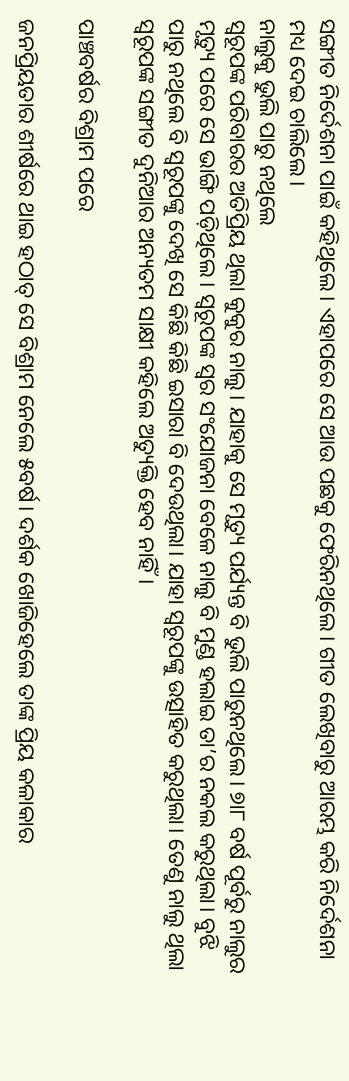ସଙ୍ଗୀତ ନିର୍ଦେଶନା ପାଇଁ କହିଥିଲେ। ଏହାପରେ ସେ ଆଉ ପଛକୁ ଫେରିନଥିଲେ। ଗୀତ ଲେଖିବାରୁ ଆରମ୍ଭ କରି ନିର୍ଦେଶନା ମଧ୍ୟ ଦେଇ ଚାଲିଲେ।
ନାଲୁକୁ ଭୁଲି ପାରୁ ନଥିଲେ
ସ୍ବରୂପଙ୍କ ପରିବାରର ଅତିପ୍ରିୟ ଥିଲା କୁକୁର ନାଲୁ। ଯାହାକୁ ସେ ମୃତ୍ୟୁ ପର୍ଯ୍ୟନ୍ତ ବି ଭୁଲି ପାରୁନଥିଲେ। ୭ା୮ ବର୍ଷ ପୂର୍ବରୁ ନାଲୁର ମୃତ୍ୟୁ ପରେ ସେ ଭାଙ୍ଗି ପଡ଼ିଥିଲେ। ସ୍ବରୂପଙ୍କ ସ୍ବର ସଂଯୋଜନା ବେଳେ ନାଲୁ ବି ମୁଣ୍ଡ ହଲାଇ ତା’ର ନକଲ କରୁଥିଲା। ବୁଝି ପାରୁ ନଥିଲେ ବି ସ୍ବରୂପଙ୍କୁ ଦେଖି ସେ କିଛି କିଛି ଇସାରା ବି ଦେଉଥିଲା। ଯାହା ସ୍ବରୂପଙ୍କୁ ଉତ୍ସାହିତ କରୁଥିଲା। ତେଣୁ ନାଲୁ ଥିଲା ସ୍ବରୂପଙ୍କ ସଙ୍ଗୀତ ଦୁନିଆର ଅନ୍ୟତମ ସାକ୍ଷୀ କହିଲେ ଅତ୍ୟୁକ୍ତି ହେବ ନାହିଁ।

ପାଞ୍ଚବର୍ଷର ବିଶ୍ରାମ ପରେ

ଜନପ୍ରିୟତାର ଶୀର୍ଷରେ ଥାଇ ହଠାତ୍‌‌ ସେ ବିଶ୍ରାମ ନେଲେ ୫ବର୍ଷ। ଦର୍ଶକ ଖୋଜିହେଲେ ତାଙ୍କ ପ୍ରିୟ କଳାକାର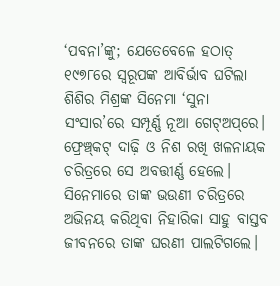‘ପବନା’ଙ୍କୁ; ଯେତେବେଳେ ହଠାତ୍‌‌ ୧୯୭୮ରେ ସ୍ୱରୂପଙ୍କ ଆବିର୍ଭାବ ଘଟିଲା ଶିଶିର ମିଶ୍ରଙ୍କ ସିନେମା ‘ସୁନା ସଂସାର’ରେ ସମ୍ପୂର୍ଣ୍ଣ ନୂଆ ଗେଟ୍‌‌ଅପ୍‌‌ରେ। ଫ୍ରେଞ୍ଚ୍‌‌କଟ୍‌‌ ଦାଢ଼ି ଓ ନିଶ ରଖି ଖଳନାୟକ ଚରିତ୍ରରେ ସେ ଅବତ୍ତୀର୍ଣ୍ଣ ହେଲେ। ସିନେମାରେ ତାଙ୍କ ଭଉଣୀ ଚରିତ୍ରରେ ଅଭିନୟ କରିଥିବା ନିହାରିକା ସାହୁ ବାସ୍ତବ ଜୀବନରେ ତାଙ୍କ ଘରଣୀ ପାଲଟିଗଲେ।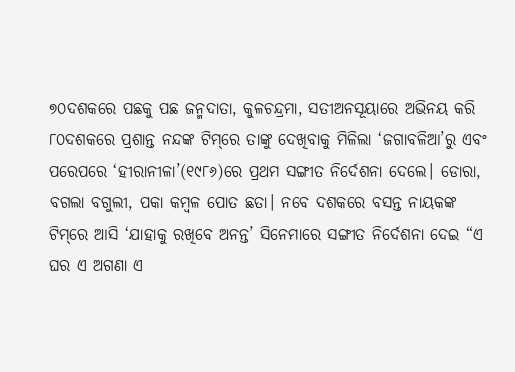୭୦ଦଶକରେ ପଛକୁ ପଛ ଜନ୍ମଦାତା, କୁଳଚନ୍ଦ୍ରମା, ସତୀଅନସୂୟାରେ ଅଭିନୟ କରି ୮୦ଦଶକରେ ପ୍ରଶାନ୍ତ ନନ୍ଦଙ୍କ ଟିମ୍‌‌ରେ ତାଙ୍କୁ ଦେଖିବାକୁ ମିଳିଲା ‘ଜଗାବଳିଆ’ରୁ ଏବଂ ପରେପରେ ‘ହୀରାନୀଳା’(୧୯୮୬)ରେ ପ୍ରଥମ ସଙ୍ଗୀତ ନିର୍ଦେଶନା ଦେଲେ। ଡୋରା, ବଗଲା ବଗୁଲୀ, ପକା କମ୍ବଳ ପୋତ ଛତା। ନବେ ଦଶକରେ ବସନ୍ତ ନାୟକଙ୍କ ଟିମ୍‌‌ରେ ଆସି ‘ଯାହାକୁ ରଖିବେ ଅନନ୍ତ’ ସିନେମାରେ ସଙ୍ଗୀତ ନିର୍ଦେଶନା ଦେଇ “ଏ ଘର ଏ ଅଗଣା ଏ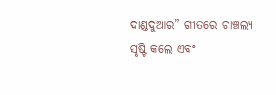ଦାଣ୍ଡଦୁଆର” ଗୀତରେ ଚାଞ୍ଚଲ୍ୟ ସୃଷ୍ଟି କଲେ ଏବଂ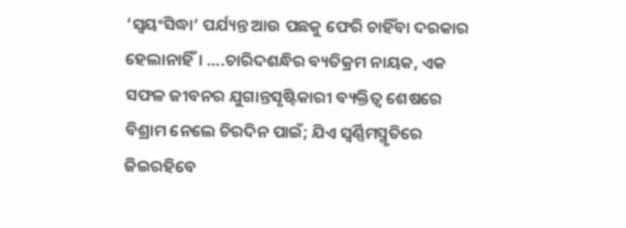‘ସ୍ୱୟଂସିଦ୍ଧା’ ପର୍ଯ୍ୟନ୍ତ ଆଉ ପଛକୁ ଫେରି ଚାହିଁବା ଦରକାର ହେଲାନାହିଁ। ….ଚାରିଦଶନ୍ଧିର ବ୍ୟତିକ୍ରମ ନାୟକ, ଏକ ସଫଳ ଜୀବନର ଯୁଗାନ୍ତସୃଷ୍ଟିକାରୀ ବ୍ୟକ୍ତିତ୍ୱ ଶେଷରେ ବିଶ୍ରାମ ନେଲେ ଚିରଦିନ ପାଇଁ; ଯିଏ ସ୍ୱର୍ଣ୍ଣିମସ୍ମୃତିରେ ଜିଇରହିବେ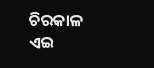ଚିରକାଳ ଏଇ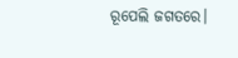ରୂପେଲି ଜଗତରେ।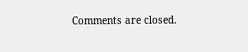Comments are closed.